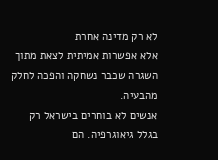לא רק מדינה אחרת
אלא אפשרות אמיתית לצאת מתוך השגרה שכבר נשחקה והפכה לחלק מהבעיה.
אנשים לא בוחרים בישראל רק בגלל גיאוגרפיה. הם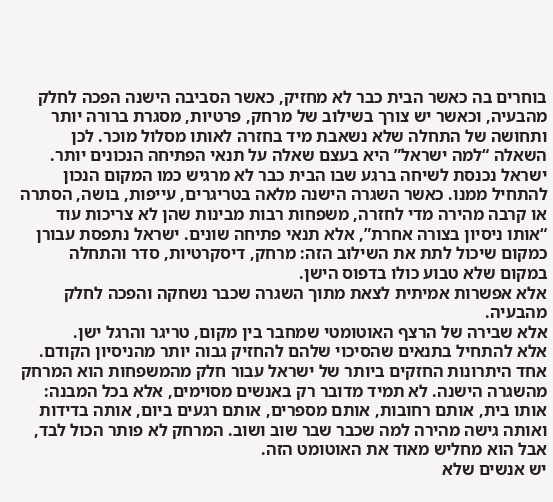בוחרים בה כאשר הבית כבר לא מחזיק, כאשר הסביבה הישנה הפכה לחלק מהבעיה, וכאשר יש צורך בשילוב של מרחק, פרטיות, מסגרת ברורה יותר ותחושה של התחלה שלא נשאבת מיד בחזרה לאותו מסלול מוכר. לכן השאלה “למה ישראל” היא בעצם שאלה על תנאי הפתיחה הנכונים יותר.
ישראל נכנסת לשיחה ברגע שבו הבית כבר לא מרגיש כמו המקום הנכון להתחיל ממנו. כאשר השגרה הישנה מלאה בטריגרים, עייפות, בושה, הסתרה או קרבה מהירה מדי לחזרה, משפחות רבות מבינות שהן לא צריכות עוד “אותו ניסיון בצורה אחרת”, אלא תנאי פתיחה שונים. ישראל נתפסת עבורן כמקום שיכול לתת את השילוב הזה: מרחק, דיסקרטיות, סדר והתחלה במקום שלא טבוע כולו בדפוס הישן.
אלא אפשרות אמיתית לצאת מתוך השגרה שכבר נשחקה והפכה לחלק מהבעיה.
אלא שבירה של הרצף האוטומטי שמחבר בין מקום, טריגר והרגל ישן.
אלא להתחיל בתנאים שהסיכוי שלהם להחזיק גבוה יותר מהניסיון הקודם.
אחד היתרונות החזקים ביותר של ישראל עבור חלק מהמשפחות הוא המרחק מהשגרה הישנה. לא תמיד מדובר רק באנשים מסוימים, אלא בכל המבנה: אותו בית, אותם רחובות, אותם מספרים, אותם רגעים ביום, אותה בדידות ואותה גישה מהירה למה שכבר שבר שוב ושוב. המרחק לא פותר הכול לבד, אבל הוא מחליש מאוד את האוטומט הזה.
יש אנשים שלא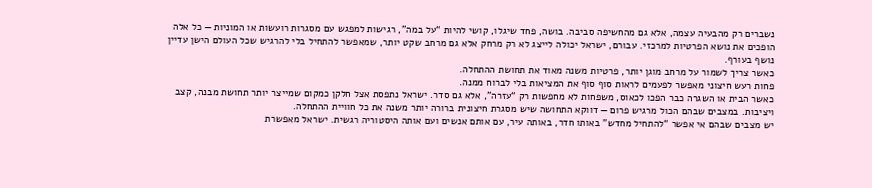נשברים רק מהבעיה עצמה, אלא גם מהחשיפה סביבה. בושה, פחד שיגלו, קושי להיות “על במה”, רגישות למפגש עם מסגרות רועשות או המוניות — כל אלה הופכים את נושא הפרטיות למרכזי. עבורם, ישראל יכולה לייצג לא רק מרחק אלא גם מרחב שקט יותר, שמאפשר להתחיל בלי להרגיש שכל העולם הישן עדיין נושף בעורף.
כאשר צריך לשמור על מרחב מוגן יותר, פרטיות משנה מאוד את תחושת ההתחלה.
פחות רעש חיצוני מאפשר לפעמים לראות סוף סוף את המציאות בלי לברוח ממנה.
כאשר הבית או השגרה כבר הפכו לכאוס, משפחות לא מחפשות רק “עזרה”, אלא גם סדר. ישראל נתפסת אצל חלקן כמקום שמייצר יותר תחושת מבנה, קצב ויציבות. במצבים שבהם הכול מרגיש פרום — דווקא התחושה שיש מסגרת חיצונית ברורה יותר משנה את כל חוויית ההתחלה.
יש מצבים שבהם אי אפשר “להתחיל מחדש” באותו חדר, באותה עיר, עם אותם אנשים ועם אותה היסטוריה רגשית. ישראל מאפשרת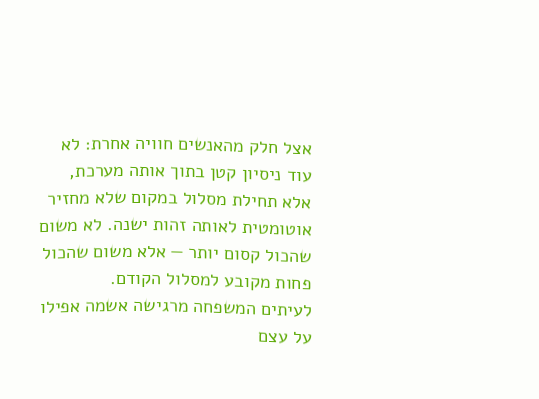אצל חלק מהאנשים חוויה אחרת: לא עוד ניסיון קטן בתוך אותה מערכת, אלא תחילת מסלול במקום שלא מחזיר אוטומטית לאותה זהות ישנה. לא משום שהכול קסום יותר — אלא משום שהכול פחות מקובע למסלול הקודם.
לעיתים המשפחה מרגישה אשמה אפילו על עצם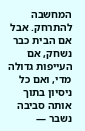המחשבה להתרחק. אבל אם הבית כבר נשחק, אם העייפות גדולה מדי, ואם כל ניסיון בתוך אותה סביבה נשבר —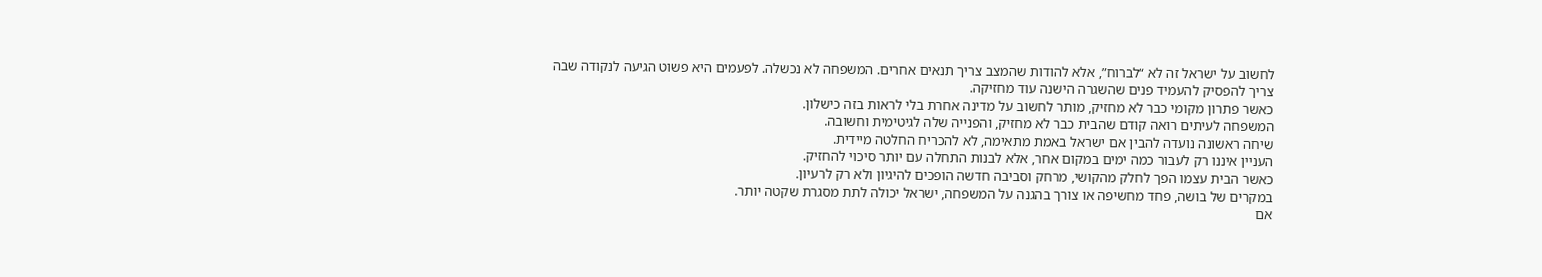לחשוב על ישראל זה לא “לברוח”, אלא להודות שהמצב צריך תנאים אחרים. המשפחה לא נכשלה. לפעמים היא פשוט הגיעה לנקודה שבה צריך להפסיק להעמיד פנים שהשגרה הישנה עוד מחזיקה.
כאשר פתרון מקומי כבר לא מחזיק, מותר לחשוב על מדינה אחרת בלי לראות בזה כישלון.
המשפחה לעיתים רואה קודם שהבית כבר לא מחזיק, והפנייה שלה לגיטימית וחשובה.
שיחה ראשונה נועדה להבין אם ישראל באמת מתאימה, לא להכריח החלטה מיידית.
העניין איננו רק לעבור כמה ימים במקום אחר, אלא לבנות התחלה עם יותר סיכוי להחזיק.
כאשר הבית עצמו הפך לחלק מהקושי, מרחק וסביבה חדשה הופכים להיגיון ולא רק לרעיון.
במקרים של בושה, פחד מחשיפה או צורך בהגנה על המשפחה, ישראל יכולה לתת מסגרת שקטה יותר.
אם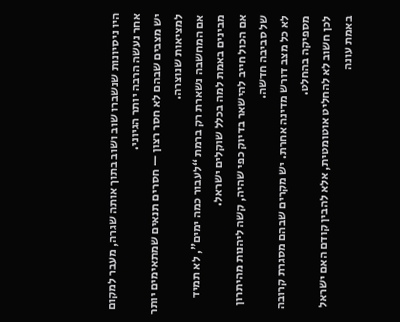היו ניסיונות שנשברו שוב ושוב בתוך אותה שגרה, מעבר למקום אחר נעשה הרבה יותר הגיוני.
יש מצבים שבהם לא חסר רצון — חסרים תנאים שמתאימים יותר למציאות שנוצרה.
אם המחשבה נשארת רק ברמת “לעבור כמה ימים”, לא תמיד מבינים באמת למה בכלל שוקלים ישראל.
אם הכול חייב להישאר בדיוק כפי שהיה, קשה ליהנות מהיתרון של סביבה חדשה.
לא כל מצב דורש מדינה אחרת. יש מקרים שבהם מסגרת קרובה מספיקה בהחלט.
לכן חשוב לא להחליט אוטומטית, אלא להבין קודם האם ישראל באמת עונה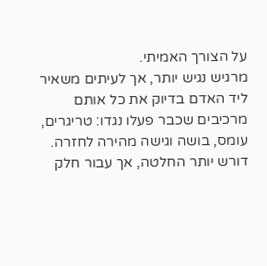על הצורך האמיתי.
מרגיש נגיש יותר, אך לעיתים משאיר ליד האדם בדיוק את כל אותם מרכיבים שכבר פעלו נגדו: טריגרים, עומס, בושה וגישה מהירה לחזרה.
דורש יותר החלטה, אך עבור חלק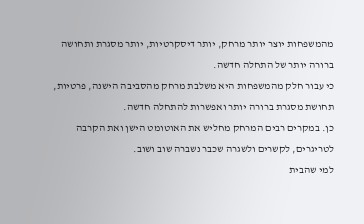מהמשפחות יוצר יותר מרחק, יותר דיסקרטיות, יותר מסגרת ותחושה ברורה יותר של התחלה חדשה.
כי עבור חלק מהמשפחות היא משלבת מרחק מהסביבה הישנה, פרטיות, תחושת מסגרת ברורה יותר ואפשרות להתחלה חדשה.
כן. במקרים רבים המרחק מחליש את האוטומט הישן ואת הקרבה לטריגרים, לקשרים ולשגרה שכבר נשברה שוב ושוב.
למי שהבית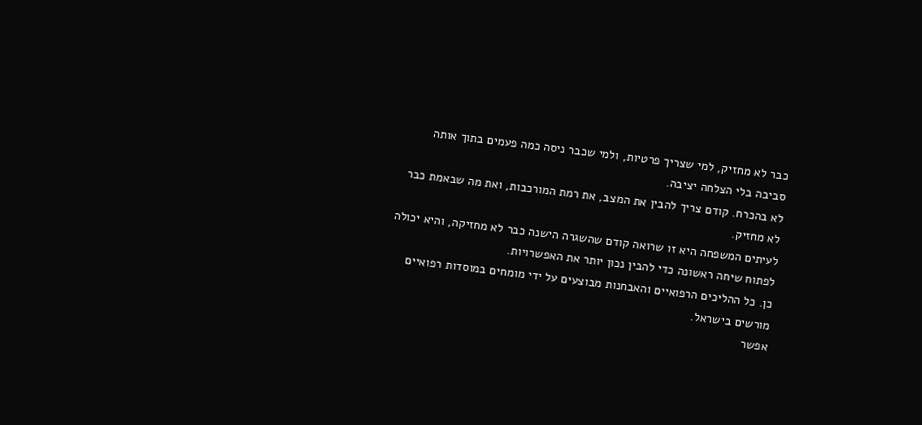כבר לא מחזיק, למי שצריך פרטיות, ולמי שכבר ניסה כמה פעמים בתוך אותה סביבה בלי הצלחה יציבה.
לא בהכרח. קודם צריך להבין את המצב, את רמת המורכבות, ואת מה שבאמת כבר לא מחזיק.
לעיתים המשפחה היא זו שרואה קודם שהשגרה הישנה כבר לא מחזיקה, והיא יכולה לפתוח שיחה ראשונה כדי להבין נכון יותר את האפשרויות.
כן. כל ההליכים הרפואיים והאבחנות מבוצעים על ידי מומחים במוסדות רפואיים מורשים בישראל.
אפשר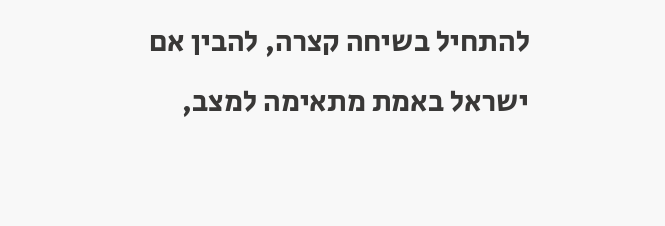להתחיל בשיחה קצרה, להבין אם ישראל באמת מתאימה למצב,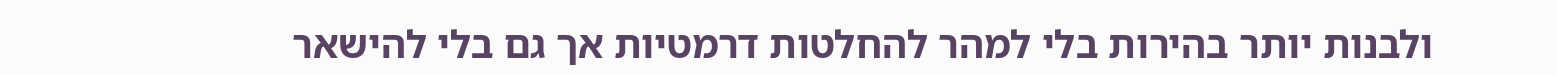ולבנות יותר בהירות בלי למהר להחלטות דרמטיות אך גם בלי להישאר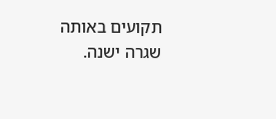תקועים באותה שגרה ישנה.